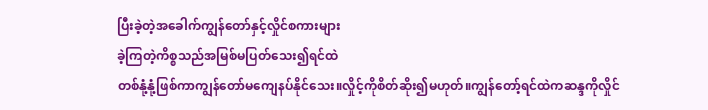ပြီးခဲ့တဲ့အခေါက်ကျွန်တော်နှင့်လှိုင်စကားများ
ခဲ့ကြတဲ့ကိစ္စသည်အမြစ်မပြတ်သေး၍ရင်ထဲ
တစ်နုံ့နုံ့ဖြစ်ကာကျွန်တော်မကျေနပ်နိုင်သေး။လှိုင့်ကိုစိတ်ဆိုး၍မဟုတ်။ကျွန်တော့်ရင်ထဲကဆန္ဒကိုလှိုင်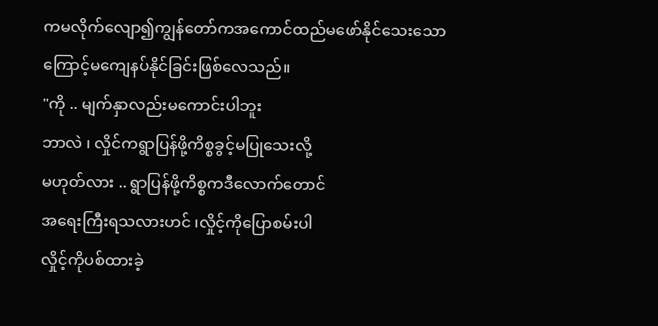ကမလိုက်လျော၍ကျွန်တော်ကအကောင်ထည်မဖော်နိုင်သေးသောကြောင့်မကျေနပ်နိုင်ခြင်းဖြစ်လေသည်။
"ကို .. မျက်နှာလည်းမကောင်းပါဘူး
ဘာလဲ ၊ လှိုင်ကရွာပြန်ဖို့ကိစ္စခွင့်မပြုသေးလို့
မဟုတ်လား .. ရွာပြန်ဖို့ကိစ္စကဒီလောက်တောင်
အရေးကြီးရသလားဟင် ၊လှိုင့်ကိုပြောစမ်းပါ
လှိုင့်ကိုပစ်ထားခဲ့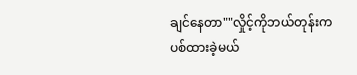ချင်နေတာ""လှိုင့်ကိုဘယ်တုန်းကပစ်ထားခဲ့မယ်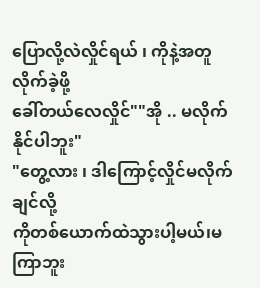ပြောလို့လဲလှိုင်ရယ် ၊ ကိုနဲ့အတူလိုက်ခဲ့ဖို့
ခေါ်တယ်လေလှိုင်""အို .. မလိုက်နိုင်ပါဘူး"
"တွေ့လား ၊ ဒါကြောင့်လှိုင်မလိုက်ချင်လို့
ကိုတစ်ယောက်ထဲသွားပါ့မယ်၊မကြာဘူး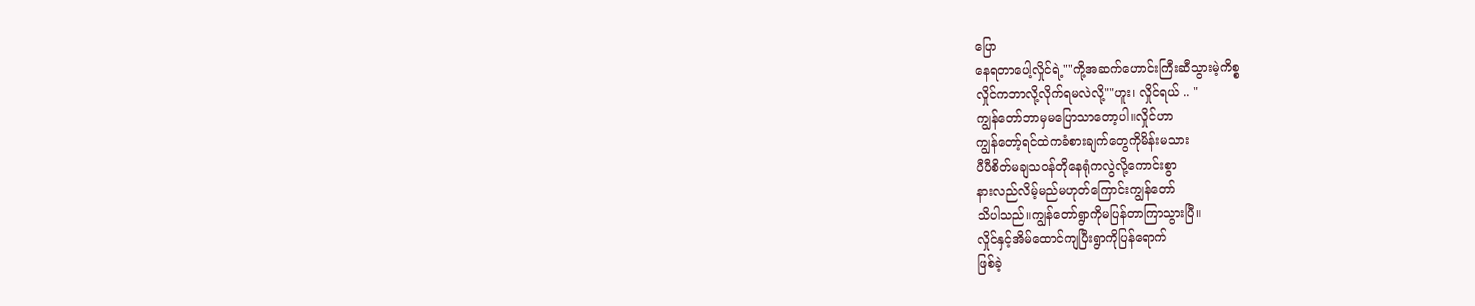ပြော
နေရတာပေါ့လှိုင်ရဲ့""ကို့အဆက်ဟောင်းကြီးဆီသွားမဲ့ကိစ္စ
လှိုင်ကဘာလို့လိုက်ရမလဲလို့""ဟူး၊ လှိုင်ရယ် .. "
ကျွန်တော်ဘာမှမပြောသာတော့ပါ။လှိုင်ဟာ
ကျွန်တော့်ရင်ထဲကခံစားချက်တွေကိုမိန်းမသား
ပီပီစိတ်မချသဝန်တိုနေရုံကလွဲလို့ကောင်းစွာ
နားလည်လိမ့်မည်မဟုတ်ကြောင်းကျွန်တော်
သိပါသည်။ကျွန်တော်ရွာကိုမပြန်တာကြာသွားပြီ။
လှိုင်နှင့်အိမ်ထောင်ကျပြီးရွာကိုပြန်ရောက်
ဖြစ်ခဲ့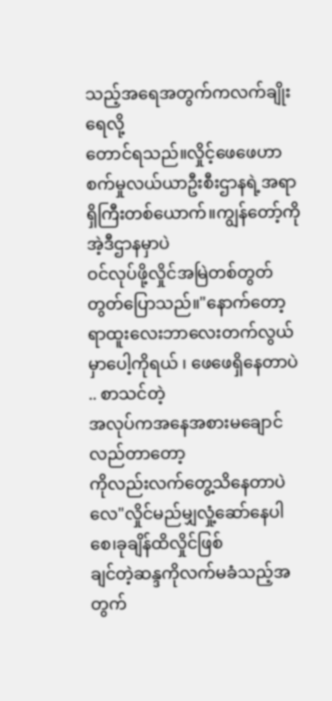သည့်အရေအတွက်ကလက်ချိုးရေလို့
တောင်ရသည်။လှိုင့်ဖေဖေဟာစက်မှုလယ်ယာဦးစီးဌာနရဲ့အရာရှိကြီးတစ်ယောက်။ကျွန်တော့်ကိုအဲ့ဒီဌာနမှာပဲ
ဝင်လုပ်ဖို့လှိုင်အမြဲတစ်တွတ်တွတ်ပြောသည်။"နောက်တော့ရာထူးလေးဘာလေးတက်လွယ်
မှာပေါ့ကိုရယ် ၊ ဖေဖေရှိနေတာပဲ .. စာသင်တဲ့
အလုပ်ကအနေအစားမချောင်လည်တာတော့
ကိုလည်းလက်တွေ့သိနေတာပဲလေ"လှိုင်မည်မျှလှုံ့ဆော်နေပါစေ၊ခုချိန်ထိလှိုင်ဖြစ်
ချင်တဲ့ဆန္ဒကိုလက်မခံသည့်အတွက်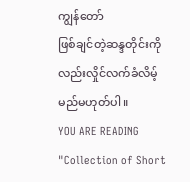ကျွန်တော်
ဖြစ်ချင်တဲ့ဆန္ဒတိုင်းကိုလည်းလှိုင်လက်ခံလိမ့်မည်မဟုတ်ပါ။
YOU ARE READING
"Collection of Short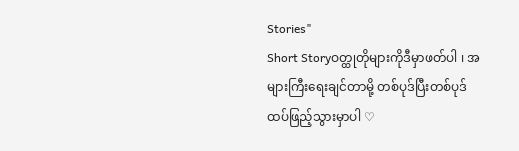Stories"
Short Storyဝတ္ထုတိုများကိုဒီမှာဖတ်ပါ ၊ အများကြီးရေးချင်တာမို့ တစ်ပုဒ်ပြီးတစ်ပုဒ်ထပ်ဖြည့်သွားမှာပါ ♡